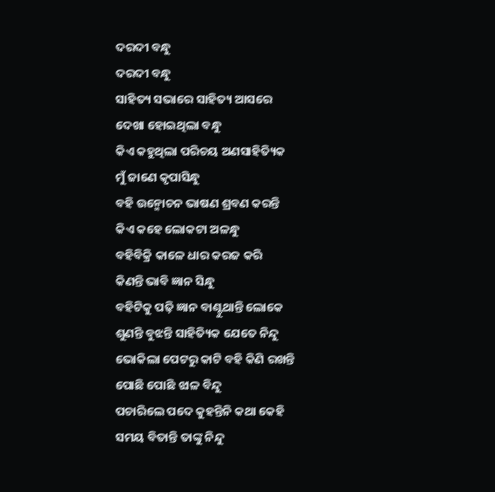ଦରଦୀ ବନ୍ଧୁ
ଦରଦୀ ବନ୍ଧୁ
ସାହିତ୍ୟ ସଭାରେ ସାହିତ୍ୟ ଆସରେ
ଦେଖା ହୋଇଥିଲା ବନ୍ଧୁ
କିଏ କହୁଥିଲା ପରିଚୟ ଅଣସାହିତ୍ୟିକ
ମୁଁ ଜାଣେ କୃପାସିନ୍ଧୁ
ବହି ଉନ୍ମୋଚନ ଭାଷଣ ଶ୍ରବଣ କରନ୍ତି
କିଏ କହେ ଲୋକଟା ଅଳନ୍ଧୁ
ବହିବିକ୍ରି କାଳେ ଧାର କରଜ କରି
କିଣନ୍ତି ଭାବି ଜ୍ଞାନ ସିନ୍ଧୁ
ବହିଟିକୁ ପଢ଼ି ଜ୍ଞାନ ବାଣ୍ଟୁଥାନ୍ତି ଲୋକେ
ଶୁଣନ୍ତି ବୁଝନ୍ତି ସାହିତ୍ୟିକ ଯେତେ ନିନ୍ଦୁ
ଭୋକିଲା ପେଟରୁ କାଟି ବହି କିଣି ରଖନ୍ତି
ପୋଛି ପୋଛି ଝାଳ ବିନ୍ଦୁ
ପଚାରିଲେ ପଦେ କୁହନ୍ତିନି କଥା କେହି
ସମୟ ବିତାନ୍ତି ତାଙ୍କୁ ନିନ୍ଦୁ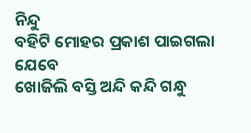ନିନ୍ଦୁ
ବହିଟି ମୋହର ପ୍ରକାଶ ପାଇଗଲା ଯେବେ
ଖୋଜିଲି ବସ୍ତି ଅନ୍ଦି କନ୍ଦି ଗନ୍ଧୁ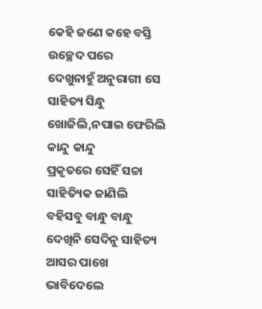କେହି ଜଣେ କହେ ବସ୍ତି ଉଚ୍ଛେଦ ପରେ
ଦେଖୁନାହୁଁ ଅନୁରାଗୀ ସେ ସାହିତ୍ୟ ସିନ୍ଧୁ
ଖୋଜିଲି,ନପାଇ ଫେରିଲି କାନ୍ଦୁ କାନ୍ଦୁ
ପ୍ରକୃତରେ ସେହିଁ ସଚ୍ଚା ସାହିତ୍ୟିକ ଜାଣିଲି
ବହିସବୁ ବାନ୍ଧୁ ବାନ୍ଧୁ
ଦେଖିନି ସେଦିନୁ ସାହିତ୍ୟ ଆସର ପାଖେ
ଭାବିଦେଲେ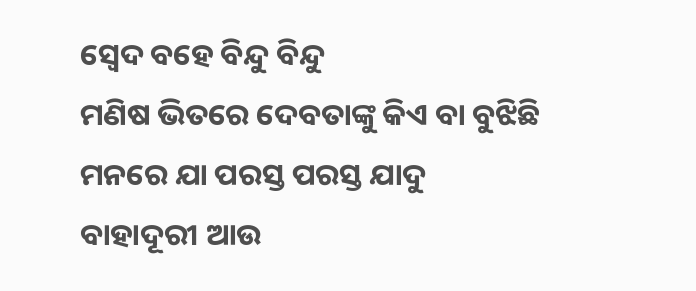ସ୍ୱେଦ ବହେ ବିନ୍ଦୁ ବିନ୍ଦୁ
ମଣିଷ ଭିତରେ ଦେବତାଙ୍କୁ କିଏ ବା ବୁଝିଛି
ମନରେ ଯା ପରସ୍ତ ପରସ୍ତ ଯାଦୁ
ବାହାଦୂରୀ ଆଉ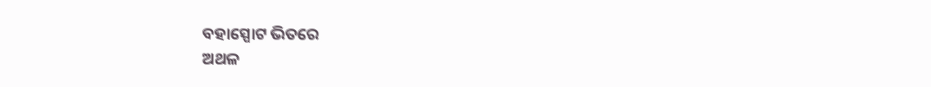ବହାସ୍ପୋଟ ଭିତରେ
ଅଥଳ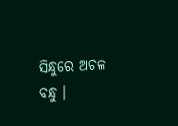ସିନ୍ଧୁରେ ଅଚଳ ବନ୍ଧୁ ।